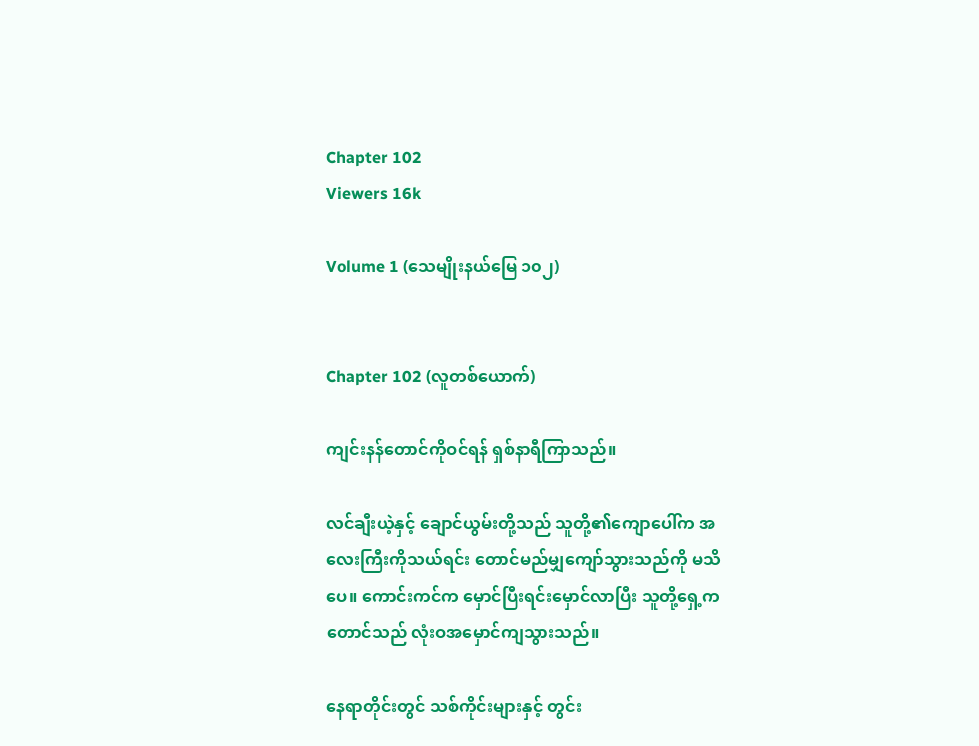Chapter 102
Viewers 16k

Volume 1 (သေမျိုးနယ်မြေ ၁၀၂)


Chapter 102 (လူတစ်ယောက်)

ကျင်းနန်တောင်ကိုဝင်ရန် ရှစ်နာရီကြာသည်။

လင်ချီးယဲ့နှင့် ချောင်ယွမ်းတို့သည် သူတို့၏ကျောပေါ်က အလေးကြီးကိုသယ်ရင်း တောင်မည်မျှကျော်သွားသည်ကို မသိပေ။ ကောင်းကင်က မှောင်ပြီးရင်းမှောင်လာပြီး သူတို့ရှေ့ကတောင်သည် လုံးဝအမှောင်ကျသွားသည်။

နေရာတိုင်းတွင် သစ်ကိုင်းများနှင့် တွင်း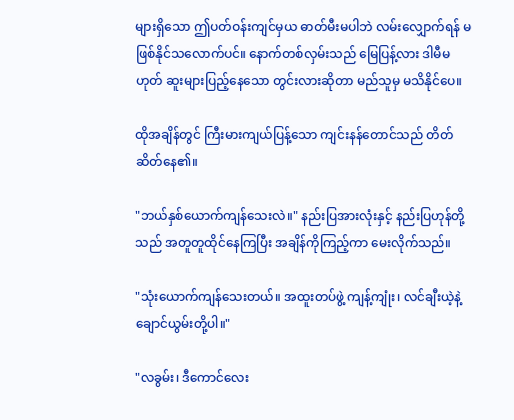များရှိသော ဤပတ်ဝန်းကျင်မှယ ဓာတ်မီးမပါဘဲ လမ်းလျှောက်ရန် မဖြစ်နိုင်သလောက်ပင်။ နောက်တစ်လှမ်းသည် မြေပြန့်လား ဒါမီမဟုတ် ဆူးများပြည့်နေသော တွင်းလားဆိုတာ မည်သူမှ မသိနိုင်ပေ။

ထိုအချိန်တွင် ကြီးမားကျယ်ပြန့်သော ကျင်းနန်တောင်သည် တိတ်ဆိတ်နေ၏။

"ဘယ်နှစ်ယောက်ကျန်သေးလဲ။" နည်းပြအားလုံးနှင့် နည်းပြဟုန်တို့သည် အတူတူထိုင်နေကြပြီး အချိန်ကိုကြည့်ကာ မေးလိုက်သည်။

"သုံးယောက်ကျန်သေးတယ်။ အထူးတပ်ဖွဲ့ ကျန့်ကျုံး၊ လင်ချီးယဲ့နဲ့ ချောင်ယွမ်းတို့ပါ။"

"လခွမ်း၊ ဒီကောင်လေး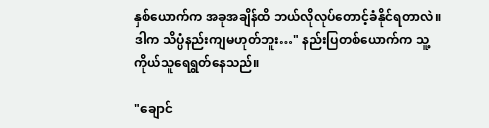နှစ်ယောက်က အခုအချိန်ထိ ဘယ်လိုလုပ်တောင့်ခံနိုင်ရတာလဲ။ ဒါက သိပ္ပံနည်းကျမဟုတ်ဘူး…" နည်းပြတစ်ယောက်က သူ့ကိုယ်သူရေရွတ်နေသည်။

"ချောင်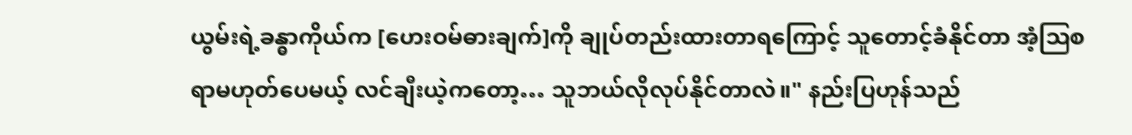ယွမ်းရဲ့ခန္ဓာကိုယ်က [ဟေးဝမ်ဓားချက်]ကို ချုပ်တည်းထားတာရကြောင့် သူတောင့်ခံနိုင်တာ အံ့ဩစရာမဟုတ်ပေမယ့် လင်ချီးယဲ့ကတော့… သူဘယ်လိုလုပ်နိုင်တာလဲ။" နည်းပြဟုန်သည်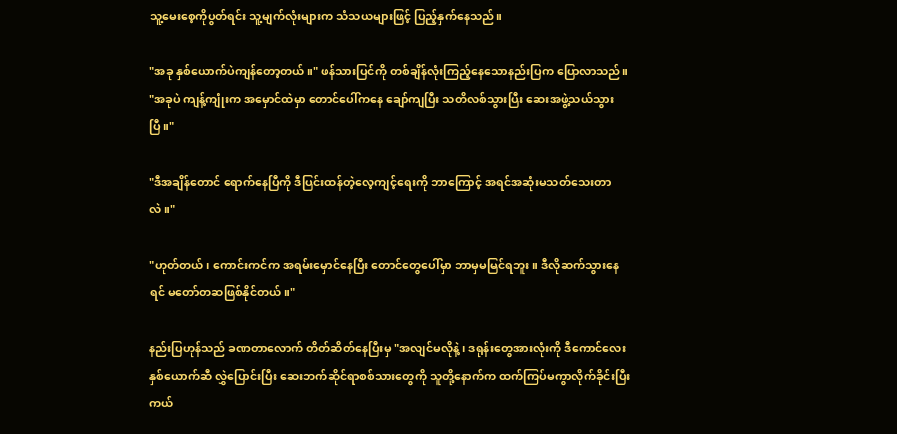သူ့မေးစေ့ကိုပွတ်ရင်း သူ့မျက်လုံးများက သံသယများဖြင့် ပြည့်နှက်နေသည်။

"အခု နှစ်ယောက်ပဲကျန်တော့တယ်။" ဖန်သားပြင်ကို တစ်ချိန်လုံးကြည့်နေသောနည်းပြက ပြောလာသည်။ "အခုပဲ ကျန့်ကျုံးက အမှောင်ထဲမှာ တောင်ပေါ်ကနေ ချော်ကျပြီး သတိလစ်သွားပြီး ဆေးအဖွဲ့သယ်သွားပြီ။"

"ဒီအချိန်တောင် ရောက်နေပြီကို ဒီပြင်းထန်တဲ့လေ့ကျင့်ရေးကို ဘာကြောင့် အရင်အဆုံးမသတ်သေးတာလဲ။"

"ဟုတ်တယ်၊ ကောင်းကင်က အရမ်းမှောင်နေပြီး တောင်တွေပေါ်မှာ ဘာမှမမြင်ရဘူး။ ဒီလိုဆက်သွားနေရင် မတော်တဆဖြစ်နိုင်တယ်။"

နည်းပြဟုန်သည် ခဏတာလောက် တိတ်ဆိတ်နေပြီးမှ "အလျင်မလိုနဲ့၊ ဒရုန်းတွေအားလုံးကို ဒီကောင်လေးနှစ်ယောက်ဆီ လွှဲပြောင်းပြီး ဆေးဘက်ဆိုင်ရာစစ်သားတွေကို သူတို့နောက်က ထက်ကြပ်မကွာလိုက်ခိုင်းပြီး ကယ်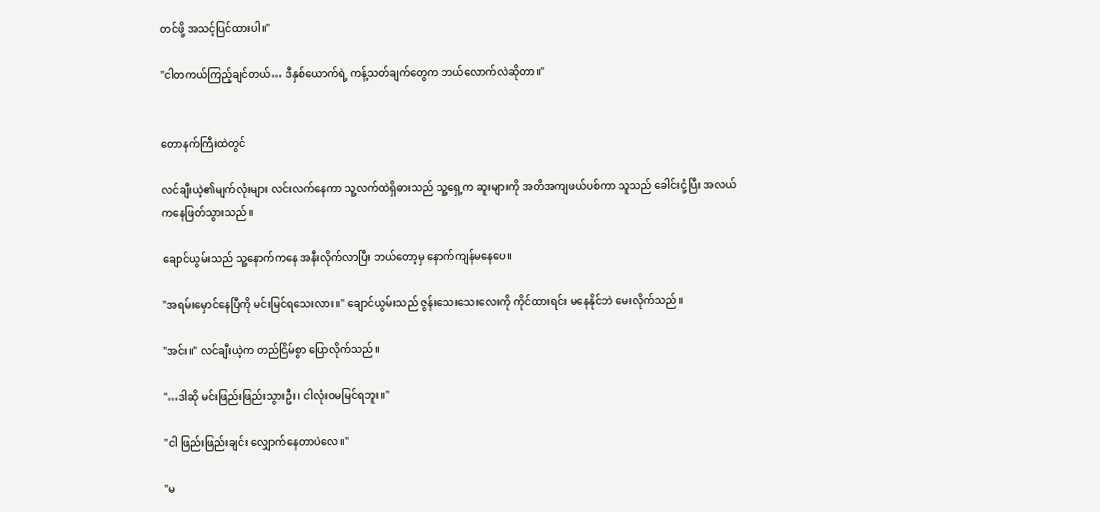တင်ဖို့ အသင့်ပြင်ထားပါ။"

"ငါတကယ်ကြည့်ချင်တယ်… ဒီနှစ်ယောက်ရဲ့ ကန့်သတ်ချက်တွေက ဘယ်လောက်လဲဆိုတာ။"


တောနက်ကြီးထဲတွင်

လင်ချီးယဲ့၏မျက်လုံးများ လင်းလက်နေကာ သူ့လက်ထဲရှိဓားသည် သူ့ရှေ့က ဆူးများကို အတိအကျဖယ်ပစ်ကာ သူသည် ခေါင်းငုံ့ပြီး အလယ်ကနေဖြတ်သွားသည်။

ချောင်ယွမ်းသည် သူ့နောက်ကနေ အနီးလိုက်လာပြီး ဘယ်တော့မှ နောက်ကျန်မနေပေ။

"အရမ်းမှောင်နေပြီကို မင်းမြင်ရသေးလား။" ချောင်ယွမ်းသည် ဇွန်းသေးသေးလေးကို ကိုင်ထားရင်း မနေနိုင်ဘဲ မေးလိုက်သည်။

"အင်း။" လင်ချီးယဲ့က တည်ငြိမ်စွာ ပြောလိုက်သည်။

"…ဒါဆို မင်းဖြည်းဖြည်းသွားဦး၊ ငါလုံးဝမမြင်ရဘူး။"

"ငါ ဖြည်းဖြည်းချင်း လျှောက်နေတာပဲလေ။"

"မ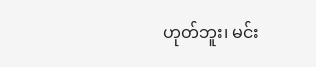ဟုတ်ဘူး၊ မင်း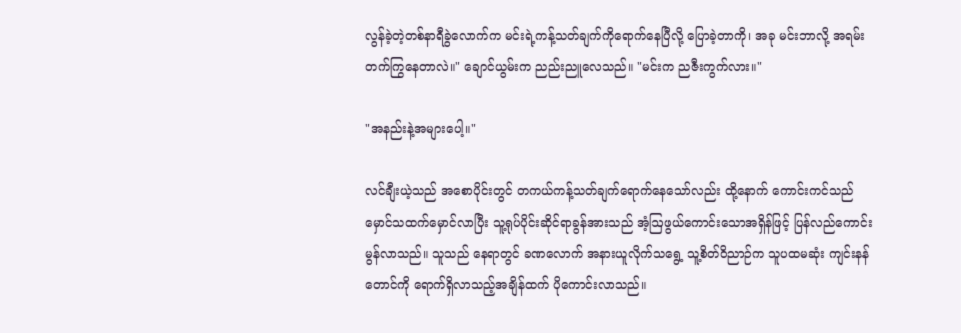လွန်ခဲ့တဲ့တစ်နာရီခွဲလောက်က မင်းရဲ့ကန့်သတ်ချက်ကိုရောက်နေပြီလို့ ပြောခဲ့တာကို၊ အခု မင်းဘာလို့ အရမ်းတက်ကြွနေတာလဲ။" ချောင်ယွမ်းက ညည်းညူလေသည်။ "မင်းက ညဇီးကွက်လား။"

"အနည်းနဲ့အများပေါ့။"

လင်ချီးယဲ့သည် အစောပိုင်းတွင် တကယ်ကန့်သတ်ချက်ရောက်နေသော်လည်း ထို့နောက် ကောင်းကင်သည် မှောင်သထက်မှောင်လာပြီး သူ့ရုပ်ပိုင်းဆိုင်ရာခွန်အားသည် အံ့ဩဖွယ်ကောင်းသောအရှိန်ဖြင့် ပြန်လည်ကောင်းမွန်လာသည်။ သူသည် နေရာတွင် ခဏလောက် အနားယူလိုက်သရွေ့ သူ့စိတ်ဝိညာဉ်က သူပထမဆုံး ကျင်းနန်တောင်ကို ရောက်ရှိလာသည့်အချိန်ထက် ပိုကောင်းလာသည်။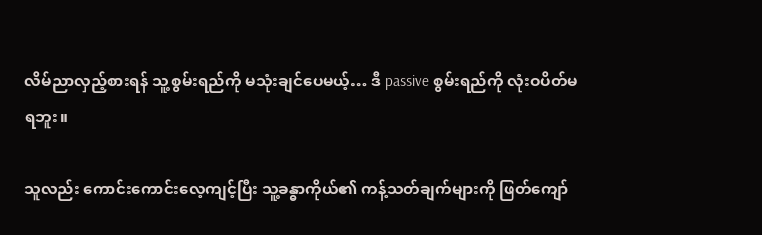လိမ်ညာလှည့်စားရန် သူ့စွမ်းရည်ကို မသုံးချင်ပေမယ့်… ဒီ passive စွမ်းရည်ကို လုံးဝပိတ်မရဘူး။

သူလည်း ကောင်းကောင်းလေ့ကျင့်ပြီး သူ့ခန္ဓာကိုယ်၏ ကန့်သတ်ချက်များကို ဖြတ်ကျော်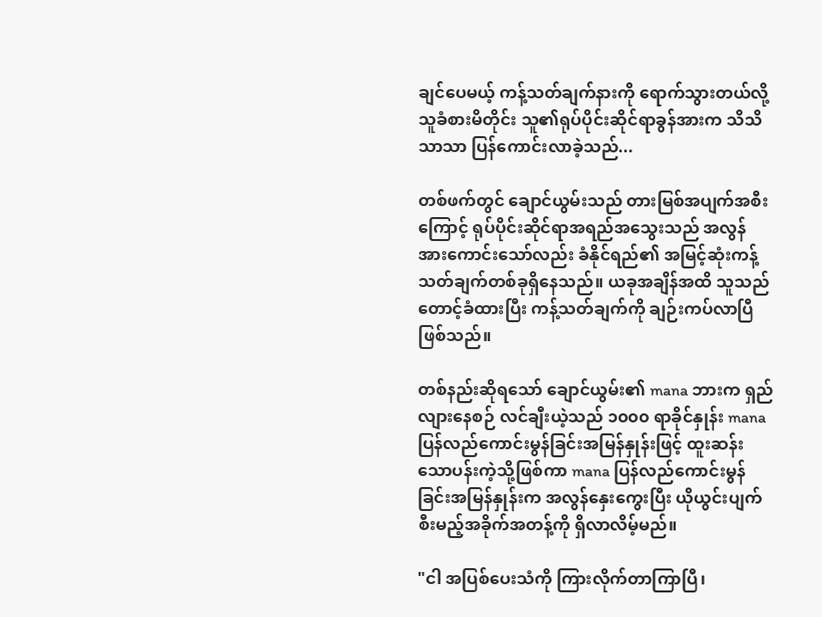ချင်ပေမယ့် ကန့်သတ်ချက်နားကို ရောက်သွားတယ်လို့ သူခံစားမိတိုင်း သူ၏ရုပ်ပိုင်းဆိုင်ရာခွန်အားက သိသိသာသာ ပြန်ကောင်းလာခဲ့သည်...

တစ်ဖက်တွင် ချောင်ယွမ်းသည် တားမြစ်အပျက်အစီးကြောင့် ရုပ်ပိုင်းဆိုင်ရာအရည်အသွေးသည် အလွန်အားကောင်းသော်လည်း ခံနိုင်ရည်၏ အမြင့်ဆုံးကန့်သတ်ချက်တစ်ခုရှိနေသည်။ ယခုအချိန်အထိ သူသည် တောင့်ခံထားပြီး ကန့်သတ်ချက်ကို ချဉ်းကပ်လာပြီဖြစ်သည်။

တစ်နည်းဆိုရသော် ချောင်ယွမ်း၏ mana ဘားက ရှည်လျားနေစဉ် လင်ချီးယဲ့သည် ၁၀၀၀ ရာခိုင်နှုန်း mana ပြန်လည်ကောင်းမွန်ခြင်းအမြန်နှုန်းဖြင့် ထူးဆန်းသောပန်းကဲ့သို့ဖြစ်ကာ mana ပြန်လည်ကောင်းမွန်ခြင်းအမြန်နှုန်းက အလွန်နှေးကွေးပြီး ယိုယွင်းပျက်စီးမည့်အခိုက်အတန့်ကို ရှိလာလိမ့်မည်။

"ငါ အပြစ်ပေးသံကို ကြားလိုက်တာကြာပြီ၊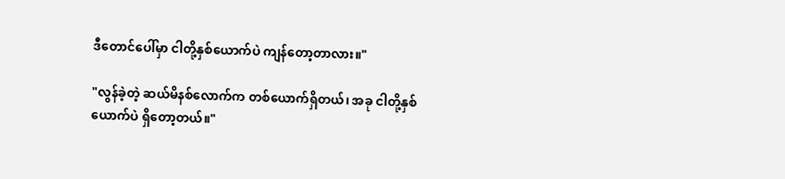ဒီတောင်ပေါ်မှာ ငါတို့နှစ်ယောက်ပဲ ကျန်တော့တာလား။"

"လွန်ခဲ့တဲ့ ဆယ်မိနစ်လောက်က တစ်ယောက်ရှိတယ်၊ အခု ငါတို့နှစ်ယောက်ပဲ ရှိတော့တယ်။"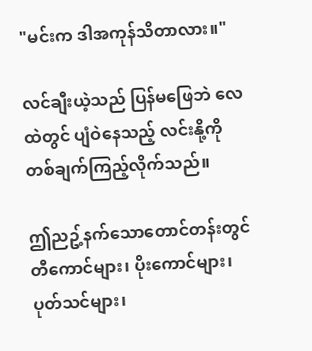"မင်းက ဒါအကုန်သိတာလား။"

လင်ချီးယဲ့သည် ပြန်မဖြေဘဲ လေထဲတွင် ပျံဝဲနေသည့် လင်းနို့ကို တစ်ချက်ကြည့်လိုက်သည်။

ဤညဥ့်နက်သောတောင်တန်းတွင် တီကောင်များ၊ ပိုးကောင်များ၊ ပုတ်သင်များ၊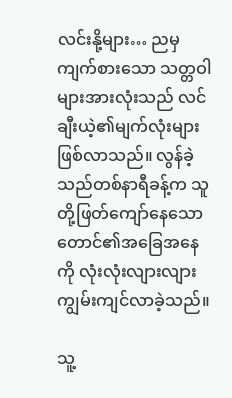လင်းနို့များ… ညမှကျက်စားသော သတ္တဝါများအားလုံးသည် လင်ချီးယဲ့၏မျက်လုံးများဖြစ်လာသည်။ လွန်ခဲ့သည်တစ်နာရီခန့်က သူတို့ဖြတ်ကျော်နေသော တောင်၏အခြေအနေကို လုံးလုံးလျားလျား ကျွမ်းကျင်လာခဲ့သည်။

သူ့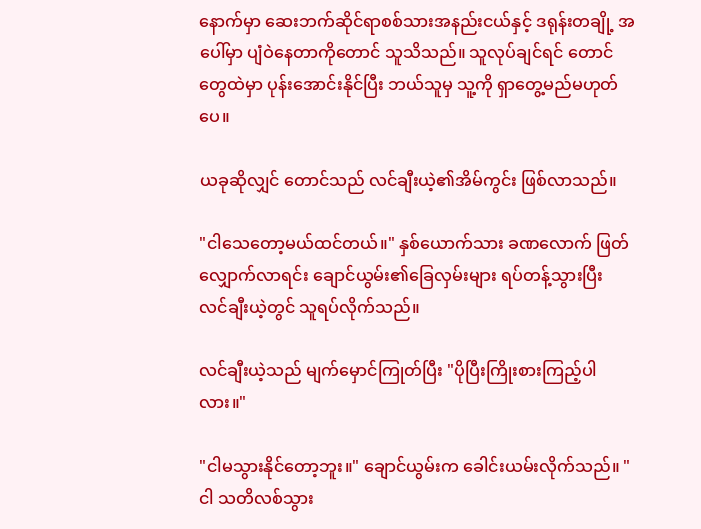နောက်မှာ ဆေးဘက်ဆိုင်ရာစစ်သားအနည်းငယ်နှင့် ဒရုန်းတချို့ အပေါ်မှာ ပျံဝဲနေတာကိုတောင် သူသိသည်။ သူလုပ်ချင်ရင် တောင်တွေထဲမှာ ပုန်းအောင်းနိုင်ပြီး ဘယ်သူမှ သူ့ကို ရှာတွေ့မည်မဟုတ်ပေ။

ယခုဆိုလျှင် တောင်သည် လင်ချီးယဲ့၏အိမ်ကွင်း ဖြစ်လာသည်။

"ငါသေတော့မယ်ထင်တယ်။" နှစ်ယောက်သား ခဏလောက် ဖြတ်လျှောက်လာရင်း ချောင်ယွမ်း၏ခြေလှမ်းများ ရပ်တန့်သွားပြီး လင်ချီးယဲ့တွင် သူရပ်လိုက်သည်။

လင်ချီးယဲ့သည် မျက်မှောင်ကြုတ်ပြီး "ပိုပြီးကြိုးစားကြည့်ပါလား။"

"ငါမသွားနိုင်တော့ဘူး။" ချောင်ယွမ်းက ခေါင်းယမ်းလိုက်သည်။ "ငါ သတိလစ်သွား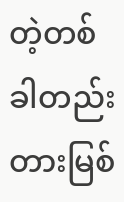တဲ့တစ်ခါတည်း တားမြစ်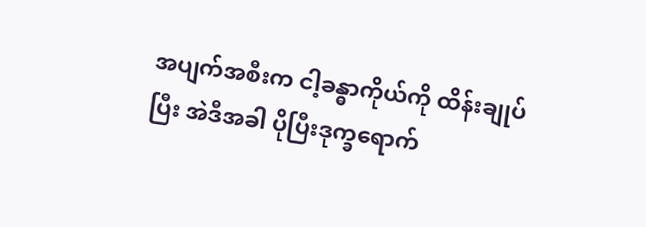အပျက်အစီးက ငါ့ခန္ဓာကိုယ်ကို ထိန်းချုပ်ပြီး အဲဒီအခါ ပိုပြီးဒုက္ခရောက်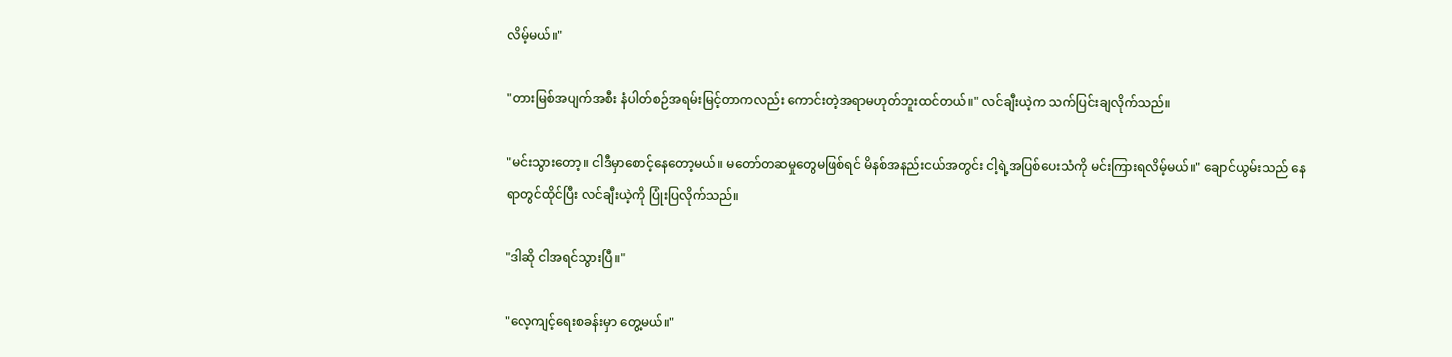လိမ့်မယ်။"

"တားမြစ်အပျက်အစီး နံပါတ်စဉ်အရမ်းမြင့်တာကလည်း ကောင်းတဲ့အရာမဟုတ်ဘူးထင်တယ်။" လင်ချီးယဲ့က သက်ပြင်းချလိုက်သည်။

"မင်းသွားတော့။ ငါဒီမှာစောင့်နေတော့မယ်။ မတော်တဆမှုတွေမဖြစ်ရင် မိနစ်အနည်းငယ်အတွင်း ငါ့ရဲ့အပြစ်ပေးသံကို မင်းကြားရလိမ့်မယ်။" ချောင်ယွမ်းသည် နေရာတွင်ထိုင်ပြီး လင်ချီးယဲ့ကို ပြုံးပြလိုက်သည်။

"ဒါဆို ငါအရင်သွားပြီ။"

"လေ့ကျင့်ရေးစခန်းမှာ တွေ့မယ်။"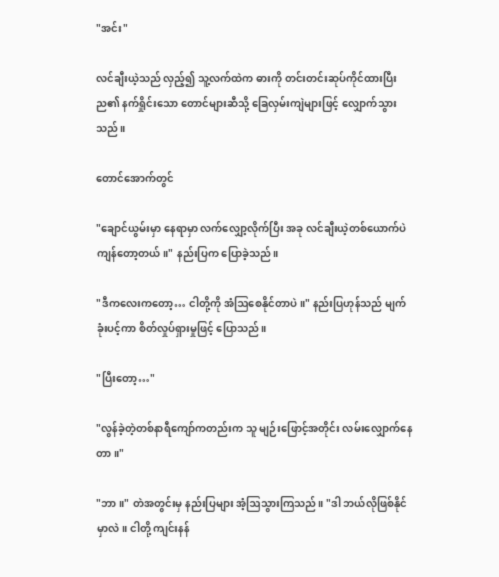"အင်း"

လင်ချီးယဲ့သည် လှည့်၍ သူ့လက်ထဲက ဓားကို တင်းတင်းဆုပ်ကိုင်ထားပြီး ည၏ နက်ရှိုင်းသော တောင်များဆီသို့ ခြေလှမ်းကျဲများဖြင့် လျှောက်သွားသည်။

တောင်အောက်တွင်

"ချောင်ယွမ်းမှာ နေရာမှာ လက်လျှော့လိုက်ပြီး အခု လင်ချီးယဲ့တစ်ယောက်ပဲကျန်တော့တယ်။" နည်းပြက ပြောခဲ့သည်။

"ဒီကလေးကတော့… ငါတို့ကို အံဩစေနိုင်တာပဲ။" နည်းပြဟုန်သည် မျက်ခုံးပင့်ကာ စိတ်လှုပ်ရှားမှုဖြင့် ပြောသည်။

"ပြီးတော့…"

"လွန်ခဲ့တဲ့တစ်နာရီကျော်ကတည်းက သူ မျဉ်းဖြောင့်အတိုင်း လမ်းလျှောက်နေတာ။"

"ဘာ။" တဲအတွင်းမှ နည်းပြများ အံ့ဩသွားကြသည်။ "ဒါ ဘယ်လိုဖြစ်နိုင်မှာလဲ။ ငါတို့ ကျင်းနန်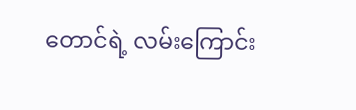တောင်ရဲ့ လမ်းကြောင်း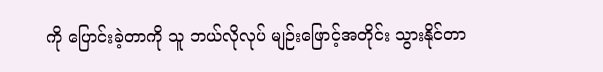ကို ပြောင်းခဲ့တာကို သူ ဘယ်လိုလုပ် မျဉ်းဖြောင့်အတိုင်း သွားနိုင်တာ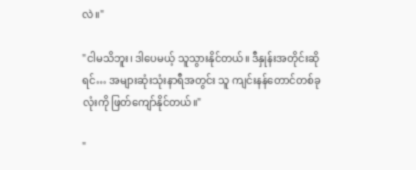လဲ။"

"ငါမသိဘူး၊ ဒါပေမယ့် သူသွားနိုင်တယ်။ ဒီနှုန်းအတိုင်းဆိုရင်… အများဆုံးသုံးနာရီအတွင်း သူ ကျင်းနန်တောင်တစ်ခုလုံးကို ဖြတ်ကျော်နိုင်တယ်။"

"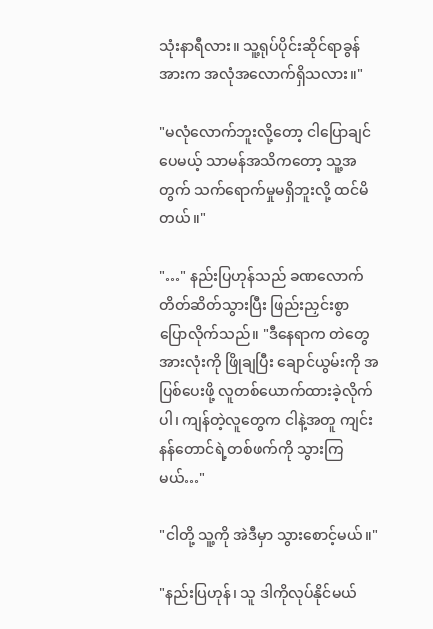သုံးနာရီလား။ သူ့ရုပ်ပိုင်းဆိုင်ရာခွန်အားက အလုံအလောက်ရှိသလား။"

"မလုံလောက်ဘူးလို့တော့ ငါပြောချင်ပေမယ့် သာမန်အသိကတော့ သူ့အတွက် သက်ရောက်မှုမရှိဘူးလို့ ထင်မိတယ်။"

"…" နည်းပြဟုန်သည် ခဏလောက် တိတ်ဆိတ်သွားပြီး ဖြည်းညှင်းစွာ ပြောလိုက်သည်။ "ဒီနေရာက တဲတွေအားလုံးကို ဖြိုချပြီး ချောင်ယွမ်းကို အပြစ်ပေးဖို့ လူတစ်ယောက်ထားခဲ့လိုက်ပါ၊ ကျန်တဲ့လူတွေက ငါနဲ့အတူ ‌ကျင်းနန်တောင်ရဲ့တစ်ဖက်ကို သွားကြမယ်…"

"ငါတို့ သူ့ကို အဲဒီမှာ သွားစောင့်မယ်။"

"နည်းပြဟုန်၊ သူ ဒါကိုလုပ်နိုင်မယ်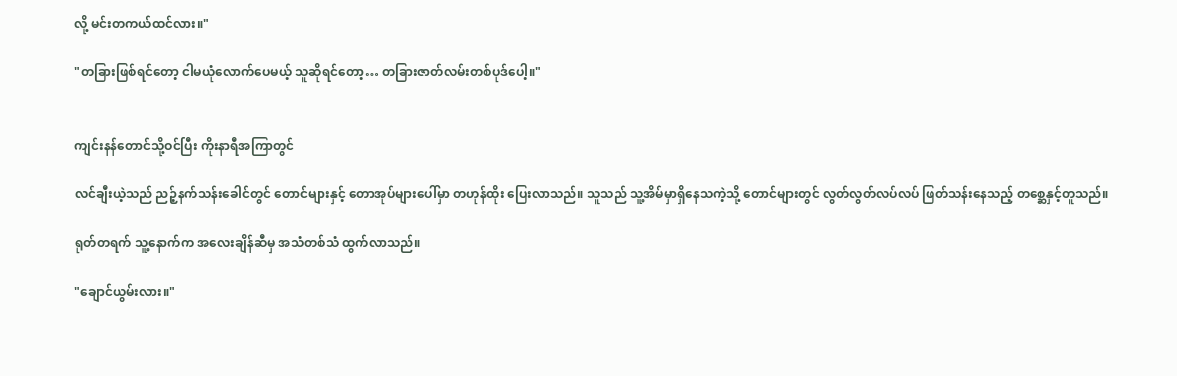လို့ မင်းတကယ်ထင်လား။"

"တခြားဖြစ်ရင်တော့ ငါမယုံလောက်ပေမယ့် သူဆိုရင်တော့… တခြားဇာတ်လမ်းတစ်ပုဒ်ပေါ့။"


ကျင်းနန်တောင်သို့ဝင်ပြီး ကိုးနာရီအကြာတွင်

လင်ချီးယဲ့သည် ညဉ့်နက်သန်းခေါင်တွင် တောင်များနှင့် တောအုပ်များပေါ်မှာ တဟုန်ထိုး ပြေးလာသည်။ သူသည် သူ့အိမ်မှာရှိနေသကဲ့သို့ တောင်များတွင် လွတ်လွတ်လပ်လပ် ဖြတ်သန်းနေသည့် တစ္ဆေနှင့်တူသည်။

ရုတ်တရက် သူ့နောက်က အလေးချိန်ဆီမှ အသံတစ်သံ ထွက်လာသည်။

"ချောင်ယွမ်းလား။"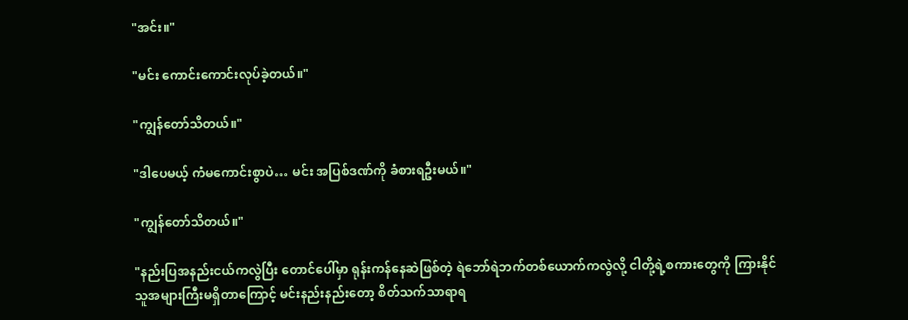"အင်း။"

"မင်း ကောင်းကောင်းလုပ်ခဲ့တယ်။"

"ကျွန်တော်သိတယ်။"

"ဒါပေမယ့် ကံမကောင်းစွာပဲ… မင်း အပြစ်ဒဏ်ကို ခံစားရဦးမယ်။"

"ကျွန်တော်သိတယ်။"

"နည်းပြအနည်းငယ်ကလွဲပြီး တောင်ပေါ်မှာ ရုန်းကန်နေဆဲဖြစ်တဲ့ ရဲဘော်ရဲဘက်တစ်ယောက်ကလွဲလို့ ငါတို့ရဲ့စကားတွေကို ကြားနိုင်သူအများကြီးမရှိတာကြောင့် မင်းနည်းနည်းတော့ စိတ်သက်သာရာရ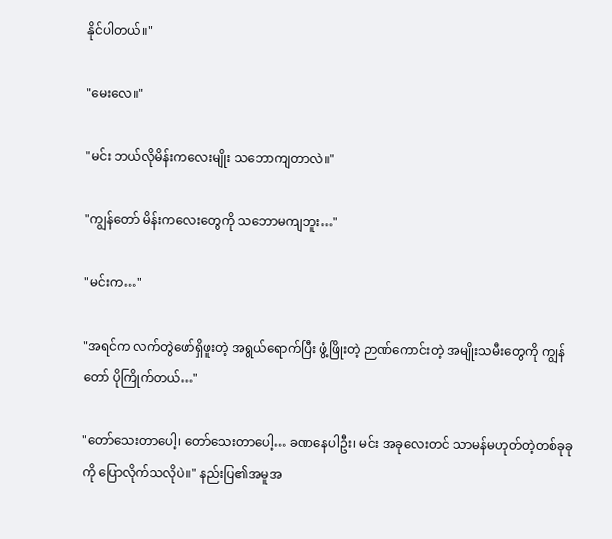နိုင်ပါတယ်။"

"မေးလေ။"

"မင်း ဘယ်လိုမိန်းကလေးမျိုး သဘောကျတာလဲ။"

"ကျွန်တော် မိန်းကလေးတွေကို သဘောမကျဘူး…"

"မင်းက…"

"အရင်က လက်တွဲဖော်ရှိဖူးတဲ့ အရွယ်ရောက်ပြီး ဖွံ့ဖြိုးတဲ့ ဉာဏ်ကောင်းတဲ့ အမျိုးသမီးတွေကို ကျွန်တော် ပိုကြိုက်တယ်…"

"တော်သေးတာပေါ့၊ တော်သေးတာပေါ့… ခဏနေပါဦး၊ မင်း အခုလေးတင် သာမန်မဟုတ်တဲ့တစ်ခုခုကို ပြောလိုက်သလိုပဲ။" နည်းပြ၏အမူအ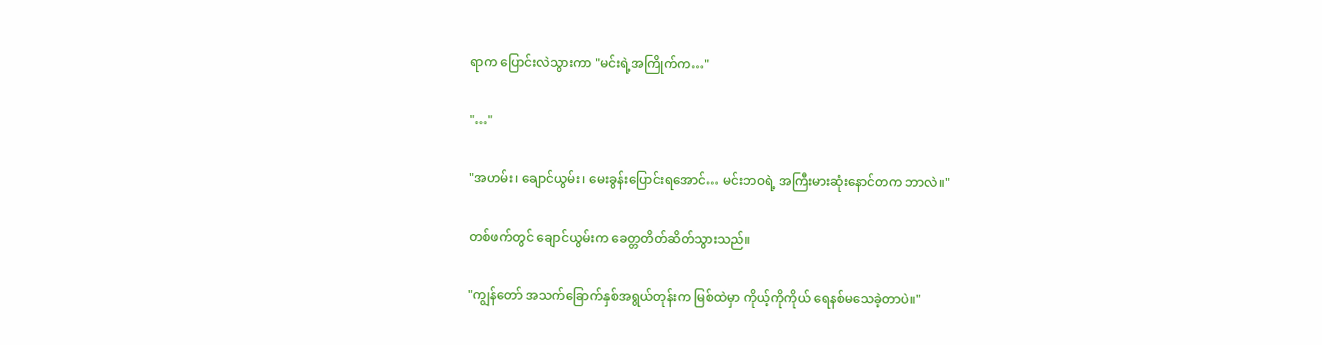ရာက ပြောင်းလဲသွားကာ "မင်းရဲ့အကြိုက်က…"

"…"

"အဟမ်း၊ ချောင်ယွမ်း၊ မေးခွန်းပြောင်းရအောင်… မင်းဘဝရဲ့ အကြီးမားဆုံးနောင်တက ဘာလဲ။"

တစ်ဖက်တွင် ချောင်ယွမ်းက ခေတ္တတိတ်ဆိတ်သွားသည်။

"ကျွန်တော် အသက်ခြောက်နှစ်အရွယ်တုန်းက ‌မြစ်ထဲမှာ ကိုယ့်ကိုကိုယ် ရေနစ်မသေခဲ့တာပဲ။"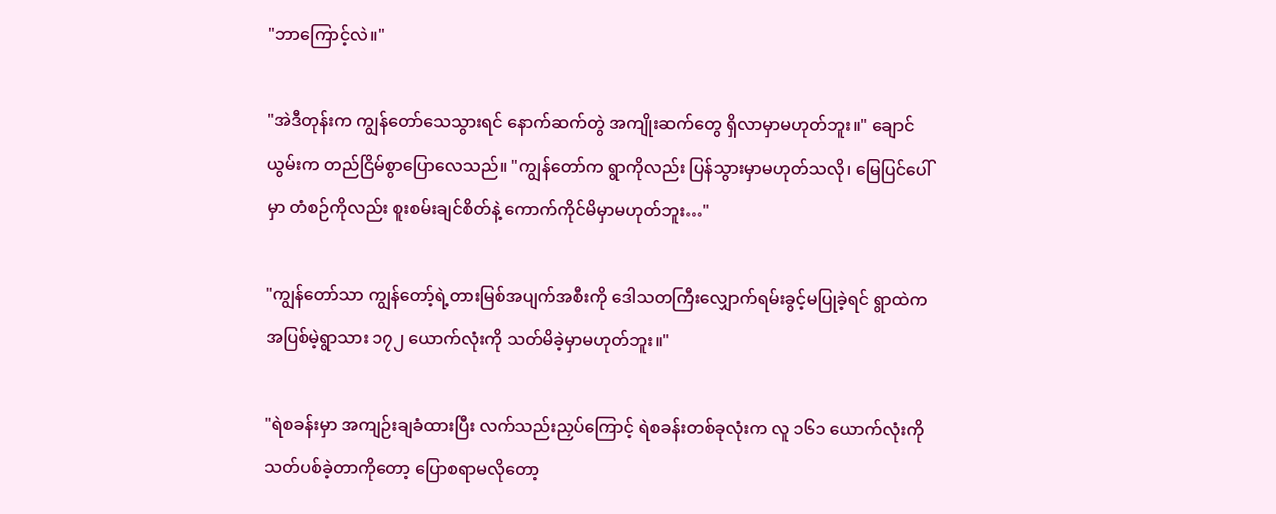"ဘာကြောင့်လဲ။"

"အဲဒီတုန်းက ကျွန်တော်သေသွားရင် နောက်ဆက်တွဲ အကျိုးဆက်တွေ ရှိလာမှာမဟုတ်ဘူး။" ချောင်ယွမ်းက တည်ငြိမ်စွာပြောလေသည်။ "ကျွန်တော်က ရွာကိုလည်း ပြန်သွားမှာမဟုတ်သလို၊ မြေပြင်ပေါ်မှာ တံစဉ်ကိုလည်း စူးစမ်းချင်စိတ်နဲ့ ကောက်ကိုင်မိမှာမဟုတ်ဘူး…"

"ကျွန်တော်သာ ကျွန်တော့်ရဲ့တားမြစ်အပျက်အစီးကို ဒေါသတကြီးလျှောက်ရမ်းခွင့်မပြုခဲ့ရင် ရွာထဲက အပြစ်မဲ့ရွာသား ၁၇၂ ယောက်လုံးကို သတ်မိခဲ့မှာမဟုတ်ဘူး။"

"ရဲစခန်းမှာ အကျဉ်းချခံထားပြီး လက်သည်းညှပ်ကြောင့် ရဲစခန်းတစ်ခုလုံးက လူ ၁၆၁ ယောက်လုံးကို သတ်ပစ်ခဲ့တာကိုတော့ ပြောစရာမလိုတော့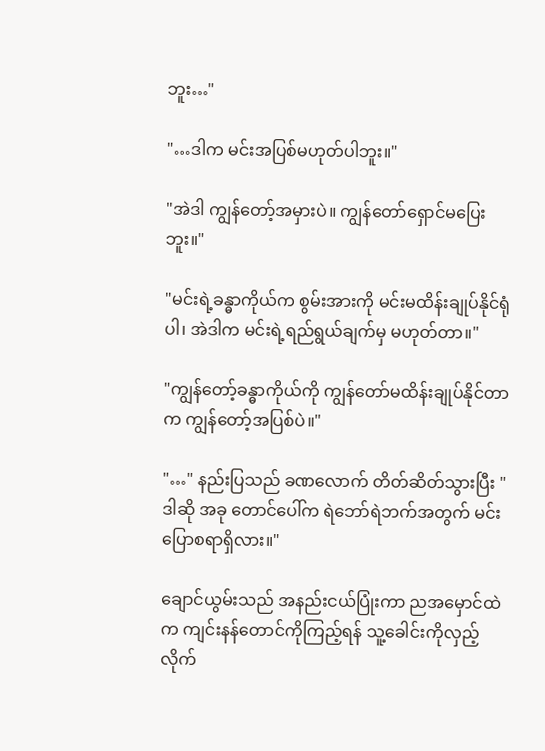ဘူး…"

"…ဒါက မင်းအပြစ်မဟုတ်ပါဘူး။"

"အဲဒါ ကျွန်တော့်အမှားပဲ။ ကျွန်တော်ရှောင်မပြေးဘူး။"

"မင်းရဲ့ခန္ဓာကိုယ်က စွမ်းအားကို မင်းမထိန်းချုပ်နိုင်ရုံပါ၊ အဲဒါက မင်းရဲ့ရည်ရွယ်ချက်မှ မဟုတ်တာ။"

"ကျွန်တော့်ခန္ဓာကိုယ်ကို ကျွန်တော်မထိန်းချုပ်နိုင်တာက ကျွန်တော့်အပြစ်ပဲ။"

"…" နည်းပြသည် ခဏလောက် တိတ်ဆိတ်သွားပြီး "ဒါဆို‌ အခု ‌တောင်ပေါ်က ရဲဘော်ရဲဘက်အတွက် မင်းပြောစရာရှိလား။"

ချောင်ယွမ်းသည် အနည်းငယ်ပြုံးကာ ညအမှောင်ထဲက ‌ကျင်းနန်တောင်ကိုကြည့်ရန် သူ့ခေါင်းကိုလှည့်လိုက်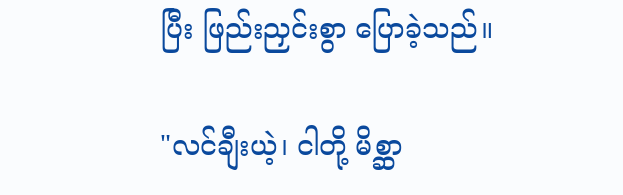ပြီး ဖြည်းညှင်းစွာ ပြောခဲ့သည်။

"လင်ချီးယဲ့၊ ငါတို့ မိစ္ဆာ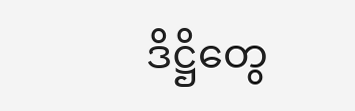ဒိဋ္ဌိတွေ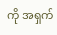ကို အရှက်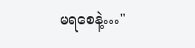မရစေနဲ့…"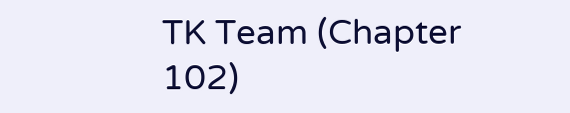TK Team (Chapter 102)